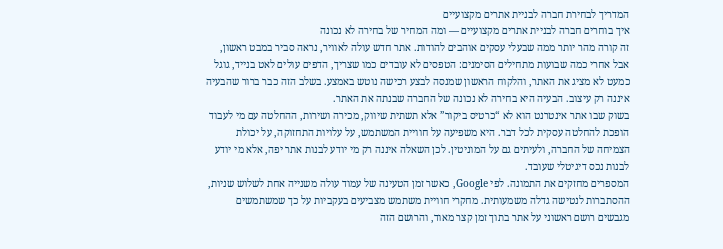המדריך לבחירת חברה לבניית אתרים מקצועיים
איך בוחרים חברה לבניית אתרים מקצועיים — ומה המחיר של בחירה לא נכונה
זה קורה מהר יותר ממה שבעלי עסקים אוהבים להודות. אתר חדש עולה לאוויר, נראה סביר במבט ראשון, אבל אחרי כמה שבועות מתחילים הסימנים: הטפסים לא עובדים כמו שצריך, הדפים עולים לאט בנייד, גוגל כמעט לא מציג את האתר, והלקוח הראשון שמנסה לבצע רכישה נוטש באמצע. בשלב הזה כבר ברור שהבעיה איננה רק עיצוב. הבעיה היא בחירה לא נכונה של החברה שבנתה את האתר.
בשוק שבו אתר אינטרנט הוא לא “כרטיס ביקור” אלא תשתית שיווק, מכירה ושירות, ההחלטה עם מי לעבוד הופכת להחלטה עסקית לכל דבר. היא משפיעה על חוויית המשתמש, על עלויות התחזוקה, על יכולת הצמיחה של החברה, ולעיתים גם על המוניטין. לכן השאלה איננה רק מי יודע לבנות אתר יפה, אלא מי יודע לבנות נכס דיגיטלי שעובד.
המספרים מחזקים את התמונה. לפי Google, כאשר זמן הטעינה של עמוד עולה משנייה אחת לשלוש שניות, ההסתברות לנטישה גדלה משמעותית. מחקרי חוויית משתמש מצביעים בעקביות על כך שמשתמשים מגבשים רושם ראשוני על אתר בתוך זמן קצר מאוד, והרושם הזה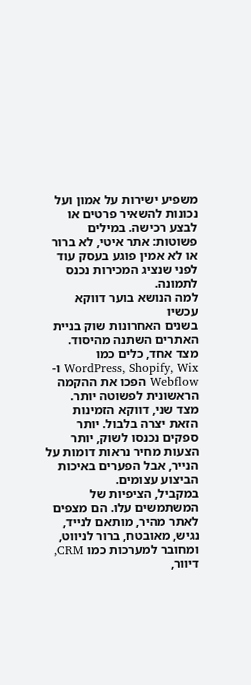משפיע ישירות על אמון ועל נכונות להשאיר פרטים או לבצע רכישה. במילים פשוטות: אתר איטי, לא ברור או לא אמין פוגע בעסק עוד לפני שנציג המכירות נכנס לתמונה.
למה הנושא בוער דווקא עכשיו
בשנים האחרונות שוק בניית האתרים השתנה מהיסוד. מצד אחד, כלים כמו WordPress, Shopify, Wix ו-Webflow הפכו את ההקמה הראשונית לפשוטה יותר. מצד שני, דווקא הזמינות הזאת יצרה בלבול. יותר ספקים נכנסו לשוק, יותר הצעות מחיר נראות דומות על הנייר, אבל הפערים באיכות הביצוע עצומים.
במקביל, הציפיות של המשתמשים עלו. הם מצפים לאתר מהיר, מותאם לנייד, נגיש, מאובטח, ברור לניווט, ומחובר למערכות כמו CRM, דיוור,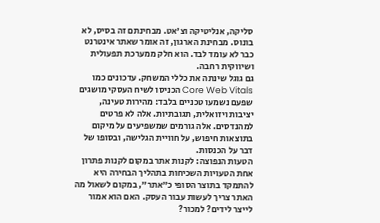סליקה, אנליטיקה וצ'אט. מבחינתם זה בסיס, לא בונוס. מבחינת הארגון, זה אומר שאתר אינטרנט כבר לא עומד לבד. הוא חלק ממערכת תפעולית ושיווקית רחבה.
גם גוגל שינתה את כללי המשחק. עדכונים כמו Core Web Vitals הכניסו לשיח העסקי מושגים שפעם נשמעו טכניים בלבד: מהירות טעינה, יציבות ויזואלית, תגובתיות. אלה לא פרטים למהנדסים. אלה גורמים שמשפיעים על מיקום בתוצאות חיפוש, על חוויית הגלישה, ובסופו של דבר על הכנסות.
הטעות הנפוצה: לקנות אתר במקום לקנות פתרון
אחת הטעויות השכיחות בתהליך הבחירה היא להתמקד בתוצר הסופי כ”אתר”, במקום לשאול מה האתר צריך לעשות עבור העסק. האם הוא אמור לייצר לידים? למכור?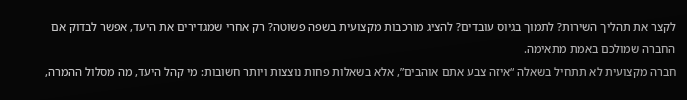לקצר את תהליך השירות? לתמוך בגיוס עובדים? להציג מורכבות מקצועית בשפה פשוטה? רק אחרי שמגדירים את היעד, אפשר לבדוק אם החברה שמולכם באמת מתאימה.
חברה מקצועית לא תתחיל בשאלה “איזה צבע אתם אוהבים”, אלא בשאלות פחות נוצצות ויותר חשובות: מי קהל היעד, מה מסלול ההמרה,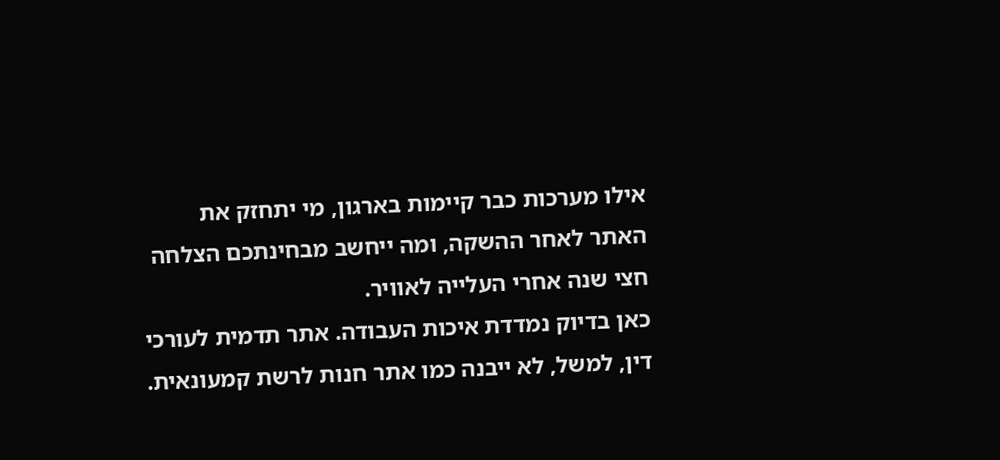אילו מערכות כבר קיימות בארגון, מי יתחזק את האתר לאחר ההשקה, ומה ייחשב מבחינתכם הצלחה חצי שנה אחרי העלייה לאוויר.
כאן בדיוק נמדדת איכות העבודה. אתר תדמית לעורכי דין, למשל, לא ייבנה כמו אתר חנות לרשת קמעונאית.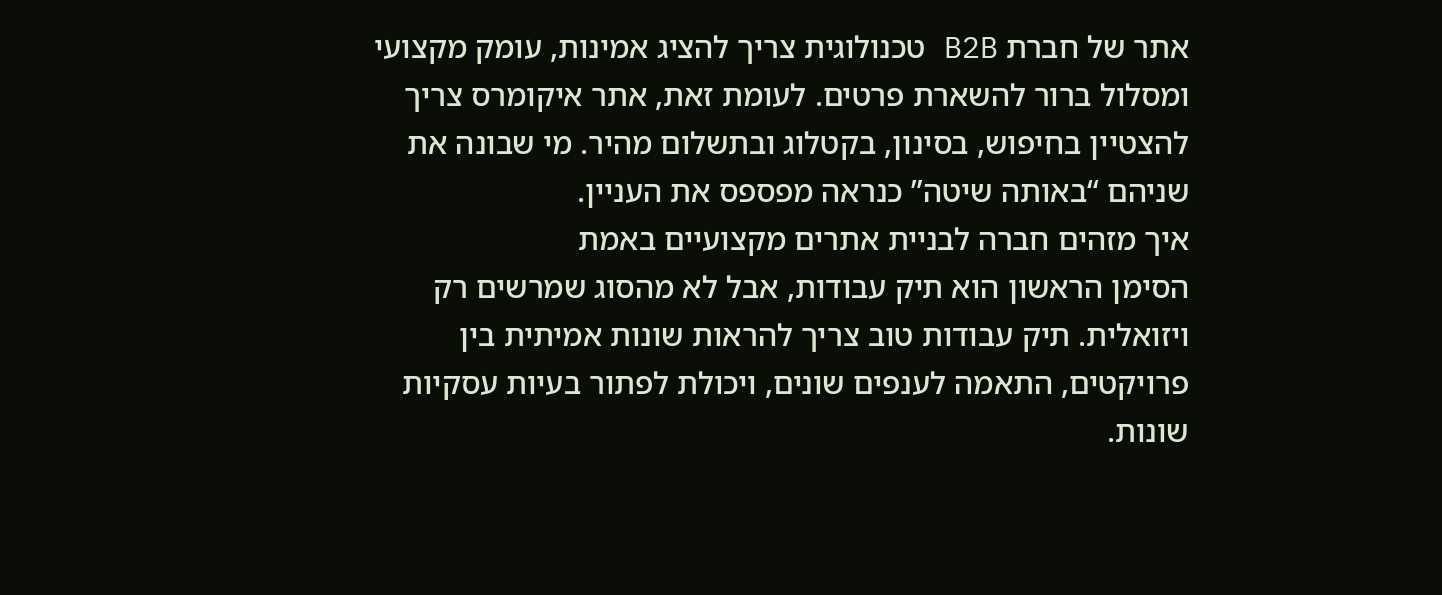אתר של חברת B2B טכנולוגית צריך להציג אמינות, עומק מקצועי ומסלול ברור להשארת פרטים. לעומת זאת, אתר איקומרס צריך להצטיין בחיפוש, בסינון, בקטלוג ובתשלום מהיר. מי שבונה את שניהם “באותה שיטה” כנראה מפספס את העניין.
איך מזהים חברה לבניית אתרים מקצועיים באמת
הסימן הראשון הוא תיק עבודות, אבל לא מהסוג שמרשים רק ויזואלית. תיק עבודות טוב צריך להראות שונות אמיתית בין פרויקטים, התאמה לענפים שונים, ויכולת לפתור בעיות עסקיות שונות.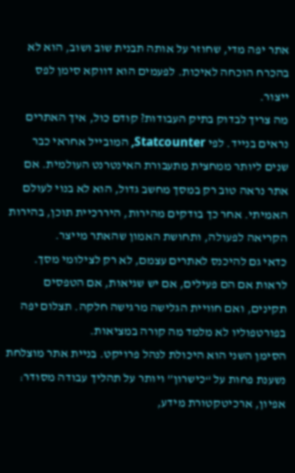אתר יפה מדי, שחוזר על אותה תבנית שוב ושוב, הוא לא בהכרח הוכחה לאיכות. לפעמים הוא דווקא סימן לפס ייצור.
מה צריך לבדוק בתיק העבודות? קודם כול, איך האתרים נראים בנייד. לפי Statcounter, המובייל אחראי כבר שנים ליותר ממחצית מתעבורת האינטרנט העולמית. אם אתר נראה טוב רק במסך מחשב גדול, הוא לא בנוי לעולם האמיתי. אחר כך בודקים מהירות, היררכיית תוכן, בהירות הקריאה לפעולה, ותחושת האמון שהאתר מייצר.
כדאי גם להיכנס לאתרים עצמם, לא רק לצילומי מסך. לראות אם הם פעילים, אם יש שגיאות, אם הטפסים תקינים, ואם חוויית הגלישה מרגישה חלקה. תצלום יפה בפורטפוליו לא מלמד מה קורה במציאות.
הסימן השני הוא היכולת לנהל פרויקט. בניית אתר מוצלחת נשענת פחות על “כישרון” ויותר על תהליך עבודה מסודר: אפיון, ארכיטקטורת מידע,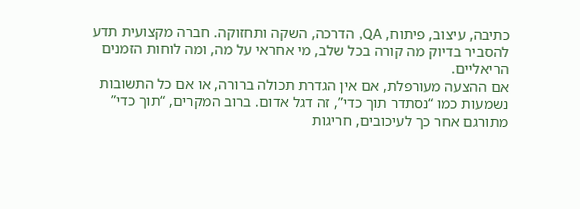כתיבה, עיצוב, פיתוח, QA, הדרכה, השקה ותחזוקה. חברה מקצועית תדע להסביר בדיוק מה קורה בכל שלב, מי אחראי על מה, ומה לוחות הזמנים הריאליים.
אם ההצעה מעורפלת, אם אין הגדרת תכולה ברורה, או אם כל התשובות נשמעות כמו “נסתדר תוך כדי”, זה דגל אדום. ברוב המקרים, “תוך כדי” מתורגם אחר כך לעיכובים, חריגות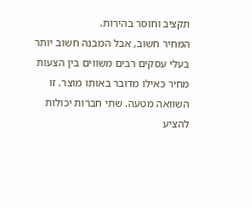תקציב וחוסר בהירות.
המחיר חשוב, אבל המבנה חשוב יותר
בעלי עסקים רבים משווים בין הצעות מחיר כאילו מדובר באותו מוצר. זו השוואה מטעה. שתי חברות יכולות להציע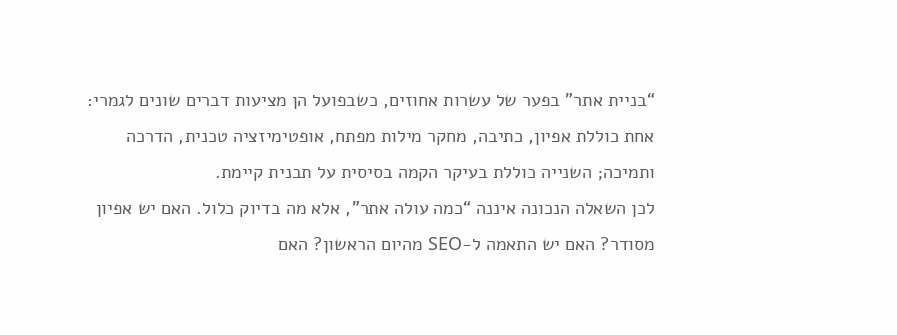“בניית אתר” בפער של עשרות אחוזים, כשבפועל הן מציעות דברים שונים לגמרי: אחת כוללת אפיון, כתיבה, מחקר מילות מפתח, אופטימיזציה טכנית, הדרכה ותמיכה; השנייה כוללת בעיקר הקמה בסיסית על תבנית קיימת.
לכן השאלה הנכונה איננה “כמה עולה אתר”, אלא מה בדיוק כלול. האם יש אפיון מסודר? האם יש התאמה ל-SEO מהיום הראשון? האם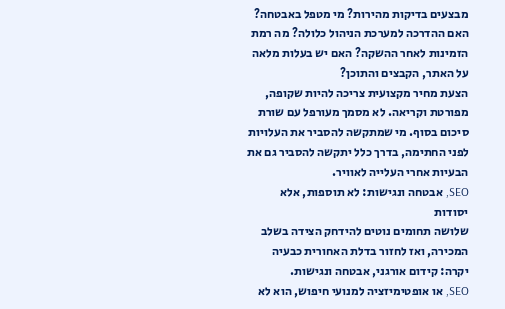מבצעים בדיקות מהירות? מי מטפל באבטחה? האם ההדרכה למערכת הניהול כלולה? מה רמת הזמינות לאחר ההשקה? האם יש בעלות מלאה על האתר, הקבצים והתוכן?
הצעת מחיר מקצועית צריכה להיות שקופה, מפורטת וקריאה. לא מסמך מעורפל עם שורת סיכום בסוף. מי שמתקשה להסביר את העלויות לפני החתימה, בדרך כלל יתקשה להסביר גם את הבעיות אחרי העלייה לאוויר.
SEO, אבטחה ונגישות: לא תוספות, אלא יסודות
שלושה תחומים נוטים להידחק הצידה בשלב המכירה, ואז לחזור בדלת האחורית כבעיה יקרה: קידום אורגני, אבטחה ונגישות.
SEO, או אופטימיזציה למנועי חיפוש, הוא לא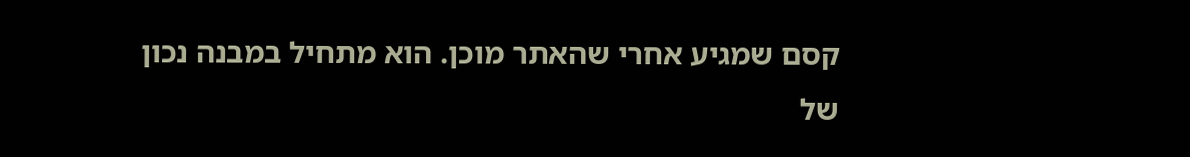קסם שמגיע אחרי שהאתר מוכן. הוא מתחיל במבנה נכון של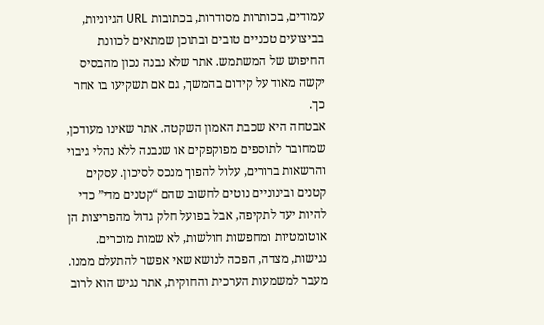עמודים, בכותרות מסודרות, בכתובות URL הגיוניות, בביצועים טכניים טובים ובתוכן שמתאים לכוונת החיפוש של המשתמש. אתר שלא נבנה נכון מהבסיס יקשה מאוד על קידום בהמשך, גם אם תשקיעו בו אחר כך.
אבטחה היא שכבת האמון השקטה. אתר שאינו מעודכן, שמחובר לתוספים מפוקפקים או שנבנה ללא נהלי גיבוי והרשאות ברורים, עלול להפוך מנכס לסיכון. עסקים קטנים ובינוניים נוטים לחשוב שהם “קטנים מדי” כדי להיות יעד לתקיפה, אבל בפועל חלק גדול מהפריצות הן אוטומטיות ומחפשות חולשות, לא שמות מוכרים.
נגישות, מצדה, הפכה לנושא שאי אפשר להתעלם ממנו. מעבר למשמעות הערכית והחוקית, אתר נגיש הוא לרוב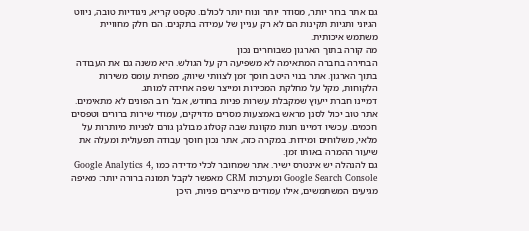גם אתר ברור יותר, מסודר יותר ונוח יותר לכולם. טקסט קריא, ניגודיות טובה, ניווט הגיוני ותגיות תקינות הם לא רק עניין של עמידה בתקנים. הם חלק מחוויית משתמש איכותית.
מה קורה בתוך הארגון כשבוחרים נכון
הבחירה בחברה המתאימה לא משפיעה רק על הגולש. היא משנה גם את העבודה בתוך הארגון. אתר בנוי היטב חוסך זמן לצוותי שיווק, מפחית עומס משירות הלקוחות, מקל על מחלקת המכירות ומייצר שפה אחידה למותג.
דמיינו חברת ייעוץ שמקבלת עשרות פניות בחודש, אבל רוב הפונים לא מתאימים. אתר טוב יכול לסנן מראש באמצעות מסרים מדויקים, עמודי שירות ברורים וטפסים חכמים. עכשיו דמיינו חנות מקוונת שבה קטלוג מבולגן גורם לפניות מיותרות על מלאי, משלוחים ומידות. במקרה כזה, אתר נכון חוסך עבודה תפעולית ומעלה את שיעור ההמרה באותו זמן.
גם להנהלה יש אינטרס ישיר. אתר שמחובר לכלי מדידה כמו Google Analytics 4, Google Search Console ומערכות CRM מאפשר לקבל תמונה ברורה יותר: מאיפה מגיעים המשתמשים, אילו עמודים מייצרים פניות, היכן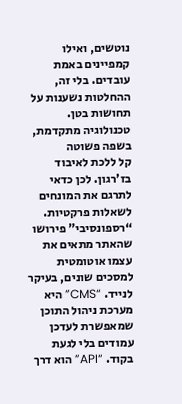נוטשים, ואילו קמפיינים באמת עובדים. בלי זה, ההחלטות נשענות על תחושות בטן.
טכנולוגיה מתקדמת, בשפה פשוטה
קל ללכת לאיבוד בז'רגון. לכן כדאי לתרגם את המונחים לשאלות פרקטיות. “רספונסיבי” פירושו שהאתר מתאים את עצמו אוטומטית למסכים שונים, בעיקר לנייד. “CMS” היא מערכת ניהול התוכן שמאפשרת לעדכן עמודים בלי לגעת בקוד. “API” הוא דרך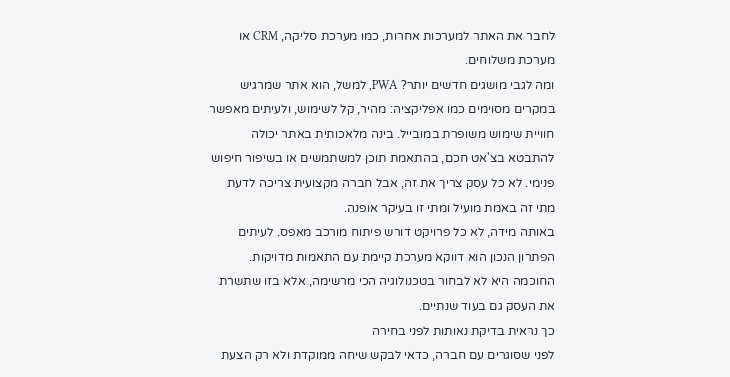לחבר את האתר למערכות אחרות, כמו מערכת סליקה, CRM או מערכת משלוחים.
ומה לגבי מושגים חדשים יותר? PWA, למשל, הוא אתר שמרגיש במקרים מסוימים כמו אפליקציה: מהיר, קל לשימוש, ולעיתים מאפשר חוויית שימוש משופרת במובייל. בינה מלאכותית באתר יכולה להתבטא בצ'אט חכם, בהתאמת תוכן למשתמשים או בשיפור חיפוש פנימי. לא כל עסק צריך את זה, אבל חברה מקצועית צריכה לדעת מתי זה באמת מועיל ומתי זו בעיקר אופנה.
באותה מידה, לא כל פרויקט דורש פיתוח מורכב מאפס. לעיתים הפתרון הנכון הוא דווקא מערכת קיימת עם התאמות מדויקות. החוכמה היא לא לבחור בטכנולוגיה הכי מרשימה, אלא בזו שתשרת את העסק גם בעוד שנתיים.
כך נראית בדיקת נאותות לפני בחירה
לפני שסוגרים עם חברה, כדאי לבקש שיחה ממוקדת ולא רק הצעת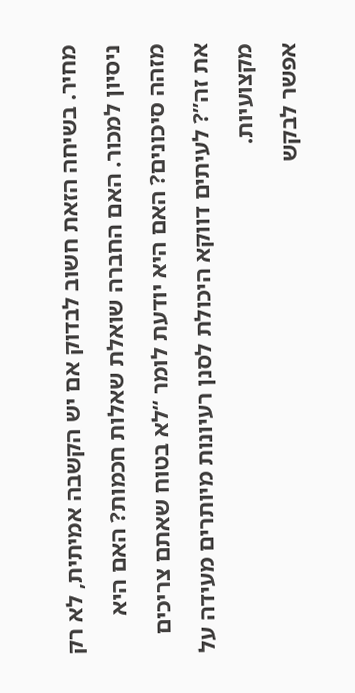מחיר. בשיחה הזאת חשוב לבדוק אם יש הקשבה אמיתית, לא רק ניסיון למכור. האם החברה שואלת שאלות חכמות? האם היא מזהה סיכונים? האם היא יודעת לומר “לא בטוח שאתם צריכים את זה”? לעיתים דווקא היכולת לסנן רעיונות מיותרים מעידה על מקצועיות.
אפשר לבקש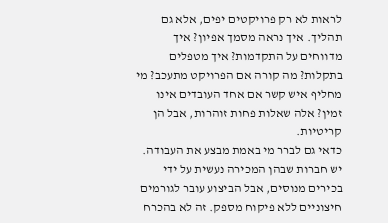לראות לא רק פרויקטים יפים, אלא גם תהליך. איך נראה מסמך אפיון? איך מדווחים על התקדמות? איך מטפלים בתקלות? מה קורה אם הפרויקט מתעכב? מי מחליף איש קשר אם אחד העובדים אינו זמין? אלה שאלות פחות זוהרות, אבל הן קריטיות.
כדאי גם לברר מי באמת מבצע את העבודה. יש חברות שבהן המכירה נעשית על ידי בכירים מנוסים, אבל הביצוע עובר לגורמים חיצוניים ללא פיקוח מספק. זה לא בהכרח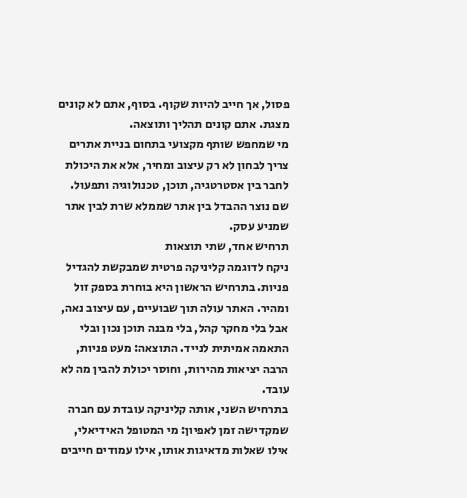פסול, אך חייב להיות שקוף. בסוף, אתם לא קונים מצגת. אתם קונים תהליך ותוצאה.
מי שמחפש שותף מקצועי בתחום בניית אתרים צריך לבחון לא רק עיצוב ומחיר, אלא את היכולת לחבר בין אסטרטגיה, תוכן, טכנולוגיה ותפעול. שם נוצר ההבדל בין אתר שממלא שרת לבין אתר שמניע עסק.
תרחיש אחד, שתי תוצאות
ניקח לדוגמה קליניקה פרטית שמבקשת להגדיל פניות. בתרחיש הראשון היא בוחרת בספק זול ומהיר. האתר עולה תוך שבועיים, עם עיצוב נאה, אבל בלי מחקר קהל, בלי מבנה תוכן נכון ובלי התאמה אמיתית לנייד. התוצאה: מעט פניות, הרבה יציאות מהירות, וחוסר יכולת להבין מה לא עובד.
בתרחיש השני, אותה קליניקה עובדת עם חברה שמקדישה זמן לאפיון: מי המטופל האידיאלי, אילו שאלות מדאיגות אותו, אילו עמודים חייבים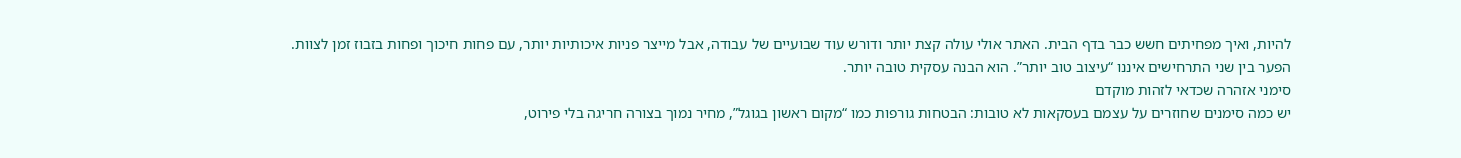להיות, ואיך מפחיתים חשש כבר בדף הבית. האתר אולי עולה קצת יותר ודורש עוד שבועיים של עבודה, אבל מייצר פניות איכותיות יותר, עם פחות חיכוך ופחות בזבוז זמן לצוות.
הפער בין שני התרחישים איננו “עיצוב טוב יותר”. הוא הבנה עסקית טובה יותר.
סימני אזהרה שכדאי לזהות מוקדם
יש כמה סימנים שחוזרים על עצמם בעסקאות לא טובות: הבטחות גורפות כמו “מקום ראשון בגוגל”, מחיר נמוך בצורה חריגה בלי פירוט,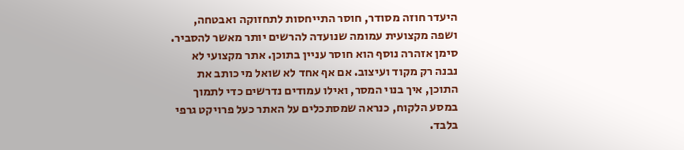היעדר חוזה מסודר, חוסר התייחסות לתחזוקה ואבטחה, ושפה מקצועית עמומה שנועדה להרשים יותר מאשר להסביר.
סימן אזהרה נוסף הוא חוסר עניין בתוכן. אתר מקצועי לא נבנה רק מקוד ועיצוב. אם אף אחד לא שואל מי כותב את התוכן, איך בנוי המסר, ואילו עמודים נדרשים כדי לתמוך במסע הלקוח, כנראה שמסתכלים על האתר כעל פרויקט גרפי בלבד.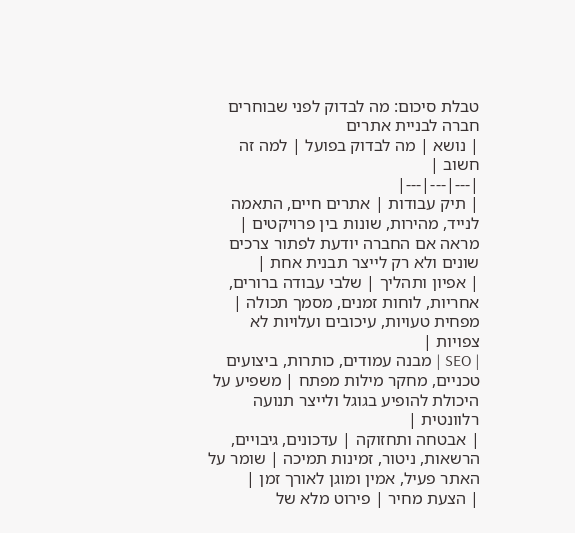טבלת סיכום: מה לבדוק לפני שבוחרים חברה לבניית אתרים
| נושא | מה לבדוק בפועל | למה זה חשוב |
|---|---|---|
| תיק עבודות | אתרים חיים, התאמה לנייד, מהירות, שונות בין פרויקטים | מראה אם החברה יודעת לפתור צרכים שונים ולא רק לייצר תבנית אחת |
| אפיון ותהליך | שלבי עבודה ברורים, אחריות, לוחות זמנים, מסמך תכולה | מפחית טעויות, עיכובים ועלויות לא צפויות |
| SEO | מבנה עמודים, כותרות, ביצועים טכניים, מחקר מילות מפתח | משפיע על היכולת להופיע בגוגל ולייצר תנועה רלוונטית |
| אבטחה ותחזוקה | עדכונים, גיבויים, הרשאות, ניטור, זמינות תמיכה | שומר על האתר פעיל, אמין ומוגן לאורך זמן |
| הצעת מחיר | פירוט מלא של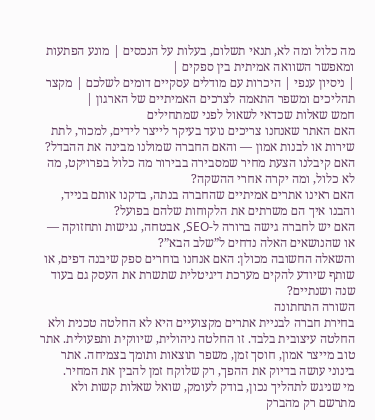מה כלול ומה לא, תנאי תשלום, בעלות על הנכסים | מונע הפתעות ומאפשר השוואה אמיתית בין ספקים |
| ניסיון ענפי | היכרות עם מודלים עסקיים דומים לשלכם | מקצר תהליכים ומשפר התאמה לצרכים האמיתיים של הארגון |
חמש שאלות שכדאי לשאול לפני שמתחילים
האם האתר שאנחנו צריכים נועד בעיקר לייצר לידים, למכור, לתת שירות או לבנות אמון — והאם החברה שמולנו מבינה את ההבדל?
האם קיבלנו הצעת מחיר שמסבירה בבירור מה כלול בפרויקט, מה לא כלול, ומה יקרה אחרי ההשקה?
האם ראינו אתרים אמיתיים שהחברה בנתה, בדקנו אותם בנייד, והבנו איך הם משרתים את הלקוחות שלהם בפועל?
האם יש לחברה גישה ברורה ל-SEO, אבטחה, נגישות ותחזוקה — או שהנושאים האלה נדחים ל”שלב הבא”?
והשאלה החשובה מכולן: האם אנחנו בוחרים ספק שיבנה דפים, או שותף שיודע להקים מערכת דיגיטלית שתשרת את העסק גם בעוד שנה ושנתיים?
השורה התחתונה
בחירת חברה לבניית אתרים מקצועיים היא לא החלטה טכנית ולא החלטה עיצובית בלבד. זו החלטה ניהולית, שיווקית ותפעולית. אתר טוב מייצר אמון, חוסך זמן, משפר תוצאות ותומך בצמיחה. אתר בינוני עושה בדיוק את ההפך, רק שלוקח זמן להבין את המחיר.
מי שניגש לתהליך נכון, בודק לעומק, שואל שאלות קשות ולא מתרשם רק מהברק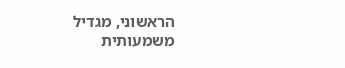הראשוני, מגדיל משמעותית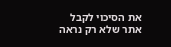את הסיכוי לקבל אתר שלא רק נראה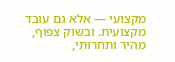מקצועי — אלא גם עובד מקצועית. ובשוק צפוף, מהיר ותחרותי,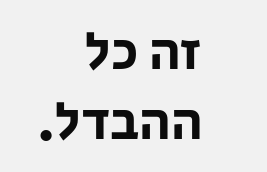זה כל ההבדל.